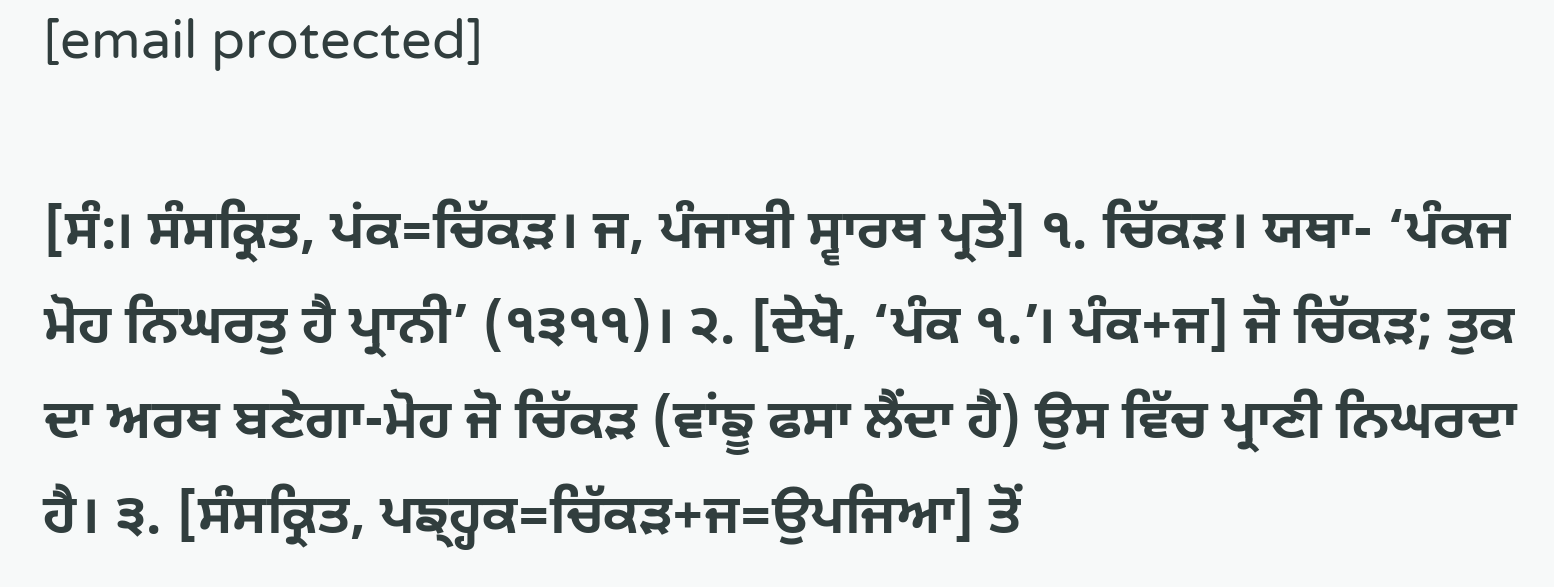[email protected]

[ਸੰ:। ਸੰਸਕ੍ਰਿਤ, ਪਂਕ=ਚਿੱਕੜ। ਜ, ਪੰਜਾਬੀ ਸ੍ਵਾਰਥ ਪ੍ਰਤੇ] ੧. ਚਿੱਕੜ। ਯਥਾ- ‘ਪੰਕਜ ਮੋਹ ਨਿਘਰਤੁ ਹੈ ਪ੍ਰਾਨੀ’ (੧੩੧੧)। ੨. [ਦੇਖੋ, ‘ਪੰਕ ੧.’। ਪੰਕ+ਜ] ਜੋ ਚਿੱਕੜ; ਤੁਕ ਦਾ ਅਰਥ ਬਣੇਗਾ-ਮੋਹ ਜੋ ਚਿੱਕੜ (ਵਾਂਙੂ ਫਸਾ ਲੈਂਦਾ ਹੈ) ਉਸ ਵਿੱਚ ਪ੍ਰਾਣੀ ਨਿਘਰਦਾ ਹੈ। ੩. [ਸੰਸਕ੍ਰਿਤ, ਪਙ੍ਹ੍ਹਕ=ਚਿੱਕੜ+ਜ=ਉਪਜਿਆ] ਤੋਂ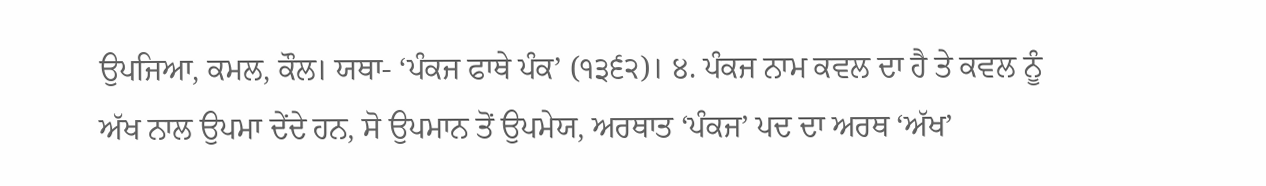ਉਪਜਿਆ, ਕਮਲ, ਕੌਲ। ਯਥਾ- ‘ਪੰਕਜ ਫਾਥੇ ਪੰਕ’ (੧੩੬੨)। ੪. ਪੰਕਜ ਨਾਮ ਕਵਲ ਦਾ ਹੈ ਤੇ ਕਵਲ ਨੂੰ ਅੱਖ ਨਾਲ ਉਪਮਾ ਦੇਂਦੇ ਹਨ, ਸੋ ਉਪਮਾਨ ਤੋਂ ਉਪਮੇਯ, ਅਰਥਾਤ ‘ਪੰਕਜ’ ਪਦ ਦਾ ਅਰਥ ‘ਅੱਖ’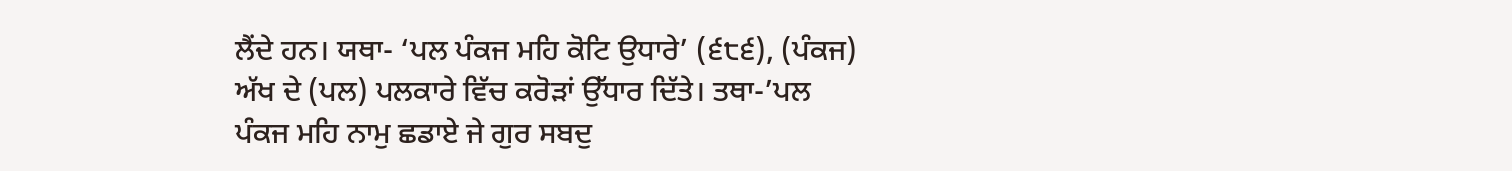ਲੈਂਦੇ ਹਨ। ਯਥਾ- ‘ਪਲ ਪੰਕਜ ਮਹਿ ਕੋਟਿ ਉਧਾਰੇ’ (੬੮੬), (ਪੰਕਜ) ਅੱਖ ਦੇ (ਪਲ) ਪਲਕਾਰੇ ਵਿੱਚ ਕਰੋੜਾਂ ਉੱਧਾਰ ਦਿੱਤੇ। ਤਥਾ-’ਪਲ ਪੰਕਜ ਮਹਿ ਨਾਮੁ ਛਡਾਏ ਜੇ ਗੁਰ ਸਬਦੁ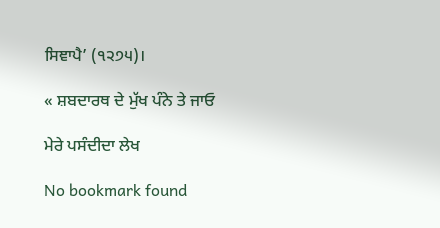ਸਿਞਾਪੈ’ (੧੨੭੫)।

« ਸ਼ਬਦਾਰਥ ਦੇ ਮੁੱਖ ਪੰਨੇ ਤੇ ਜਾਓ

ਮੇਰੇ ਪਸੰਦੀਦਾ ਲੇਖ

No bookmark found